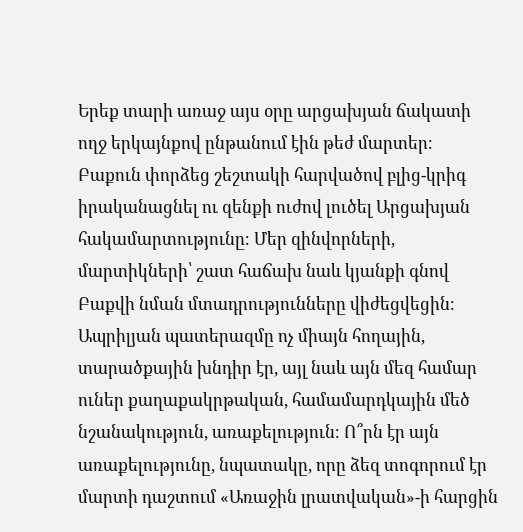Երեք տարի առաջ այս օրը արցախյան ճակատի ողջ երկայնքով ընթանում էին թեժ մարտեր։ Բաքուն փորձեց շեշտակի հարվածով բլից-կրիգ իրականացնել ու զենքի ուժով լուծել Արցախյան հակամարտությունը։ Մեր զինվորների, մարտիկների՝ շատ հաճախ նաև կյանքի գնով Բաքվի նման մտադրությունները վիժեցվեցին։
Ապրիլյան պատերազմը ոչ միայն հողային, տարածքային խնդիր էր, այլ նաև այն մեզ համար ուներ քաղաքակրթական, համամարդկային մեծ նշանակություն, առաքելություն։ Ո՞րն էր այն առաքելությունը, նպատակը, որը ձեզ տոգորում էր մարտի դաշտում «Առաջին լրատվական»-ի հարցին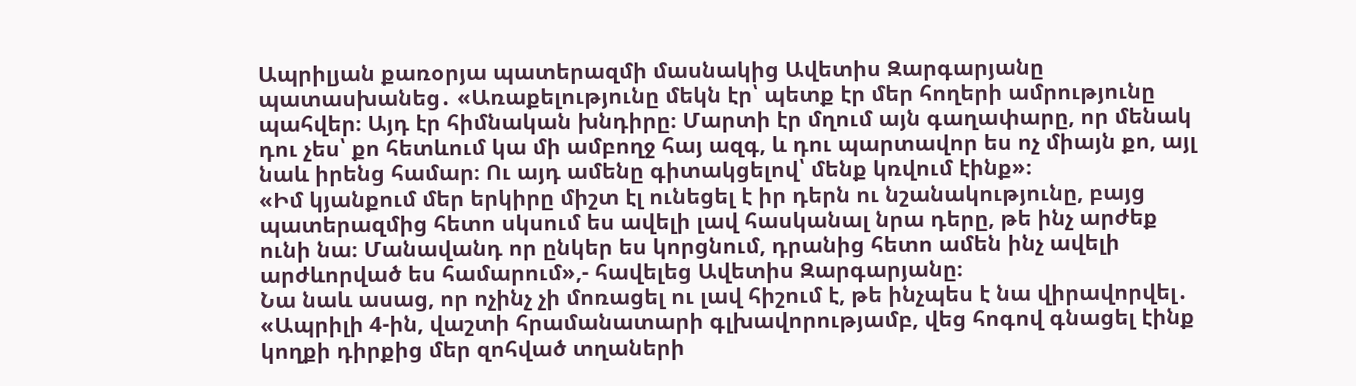Ապրիլյան քառօրյա պատերազմի մասնակից Ավետիս Զարգարյանը պատասխանեց․ «Առաքելությունը մեկն էր՝ պետք էր մեր հողերի ամրությունը պահվեր։ Այդ էր հիմնական խնդիրը։ Մարտի էր մղում այն գաղափարը, որ մենակ դու չես՝ քո հետևում կա մի ամբողջ հայ ազգ, և դու պարտավոր ես ոչ միայն քո, այլ նաև իրենց համար։ Ու այդ ամենը գիտակցելով՝ մենք կռվում էինք»։
«Իմ կյանքում մեր երկիրը միշտ էլ ունեցել է իր դերն ու նշանակությունը, բայց պատերազմից հետո սկսում ես ավելի լավ հասկանալ նրա դերը, թե ինչ արժեք ունի նա։ Մանավանդ որ ընկեր ես կորցնում, դրանից հետո ամեն ինչ ավելի արժևորված ես համարում»,- հավելեց Ավետիս Զարգարյանը։
Նա նաև ասաց, որ ոչինչ չի մոռացել ու լավ հիշում է, թե ինչպես է նա վիրավորվել․ «Ապրիլի 4-ին, վաշտի հրամանատարի գլխավորությամբ, վեց հոգով գնացել էինք կողքի դիրքից մեր զոհված տղաների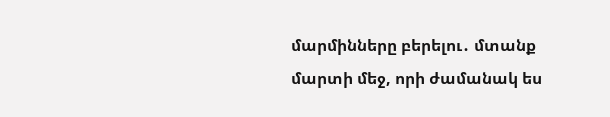մարմինները բերելու․ մտանք մարտի մեջ, որի ժամանակ ես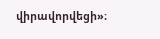վիրավորվեցի»։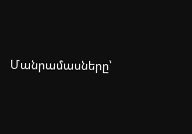Մանրամասները՝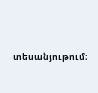տեսանյութում։